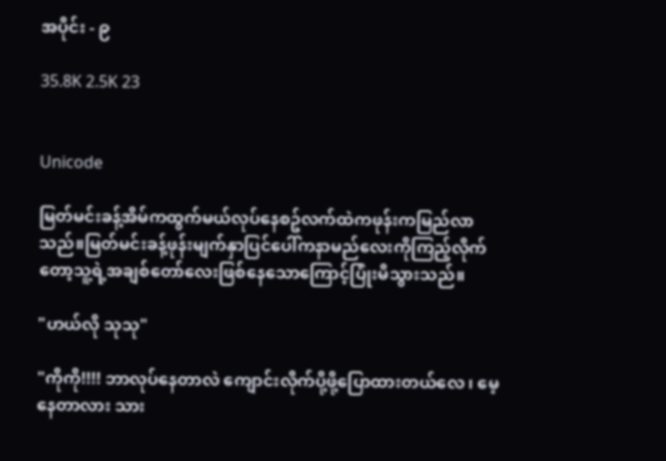အပိုင်း - ၉

35.8K 2.5K 23


Unicode

မြတ်မင်းခန့်အိမ်ကထွက်မယ်လုပ်နေစဥ်လက်ထဲကဖုန်းကမြည်လာသည်။မြတ်မင်းခန့်ဖုန်းမျက်နှာပြင်ပေါ်ကနာမည်လေးကိုကြည့်လိုက်တော့သူ့ရဲ့အချစ်တော်လေးဖြစ်နေသောကြောင့်ပြုံးမိသွားသည်။

"ဟယ်လို သုသု"

"ကိုကို!!!! ဘာလုပ်နေတာလဲ ကျောင်းလိုက်ပို့ဖို့ပြောထားတယ်လေ ၊ မေ့နေတာလား သား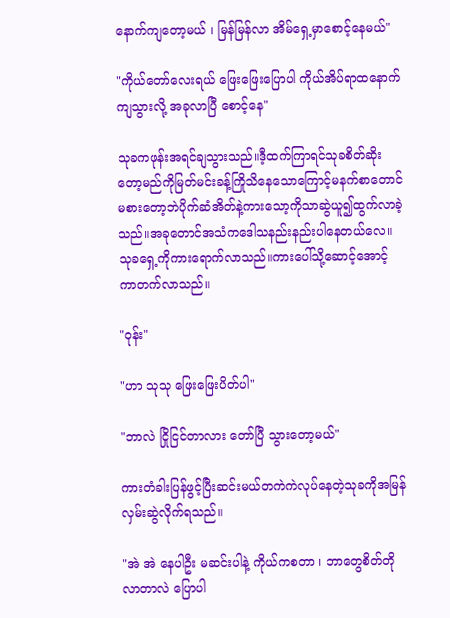နောက်ကျတော့မယ် ၊ မြန်မြန်လာ အိမ်ရှေ့မှာစောင့်နေမယ်"

"ကိုယ်တော်လေးရယ် ဖြေးဖြေးပြောပါ ကိုယ်အိပ်ရာထနောက်ကျသွားလို့ အခုလာပြီ စောင့်နေ"

သုခကဖုန်းအရင်ချသွားသည်။ဒီ့ထက်ကြာရင်သုခစိတ်ဆိုးတော့မည်ကိုမြတ်မင်းခန့်ကြိုသိနေသောကြောင့်မနက်စာတောင်မစားတော့ဘဲပိုက်ဆံအိတ်နဲ့ကားသော့ကိုသာဆွဲယူ၍ထွက်လာခဲ့သည်။အခုတောင်အသံကဒေါသနည်းနည်းပါနေတယ်လေ။သုခရှေ့ကိုကားရောက်လာသည်။ကားပေါ်သို့ဆောင့်အောင့်ကာတက်လာသည်။

"ဝုန်း"

"ဟာ သုသု ဖြေးဖြေးပိတ်ပါ"

"ဘာလဲ ငြိုငြင်တာလား တော်ပြီ သွားတော့မယ်"

ကားတံခါးပြန်ဖွင့်ပြီးဆင်းမယ်တကဲကဲလုပ်နေတဲ့သုခကိုအမြန်လှမ်းဆွဲလိုက်ရသည်။

"အဲ အဲ နေပါဦး မဆင်းပါနဲ့ ကိုယ်ကစတာ ၊ ဘာတွေစိတ်တိုလာတာလဲ ပြောပါ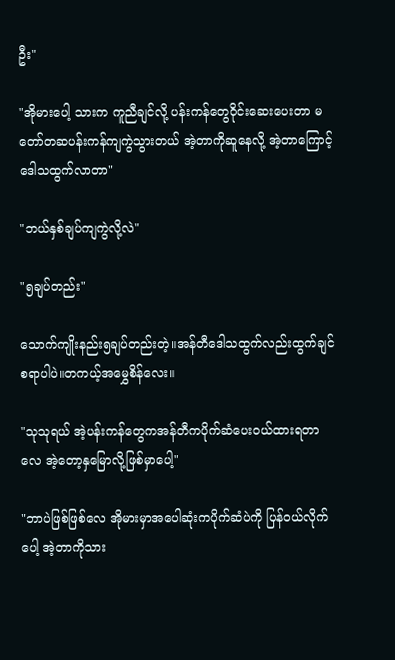ဦး"

"အိုမားပေါ့ သားက ကူညီချင်လို့ ပန်းကန်တွေဝိုင်းဆေးပေးတာ မတော်တဆပန်းကန်ကျကွဲသွားတယ် အဲ့တာကိုဆူနေလို့ အဲ့တာကြောင့်ဒေါသထွက်လာတာ"

"ဘယ်နှစ်ချပ်ကျကွဲလို့လဲ"

"၅ချပ်တည်း"

သောက်ကျိုးနည်း၅ချပ်တည်းတဲ့။အန်တီဒေါသထွက်လည်းထွက်ချင်စရာပါပဲ။တကယ့်အမွှေစိန်လေး။

"သုသုရယ် အဲ့ပန်းကန်တွေကအန်တီကပိုက်ဆံပေးဝယ်ထားရတာလေ အဲ့တော့နှမြောလို့ဖြစ်မှာပေါ့"

"ဘာပဲဖြစ်ဖြစ်လေ အိုမားမှာအပေါဆုံးကပိုက်ဆံပဲကို ပြန်ဝယ်လိုက်ပေါ့ အဲ့တာကိုသား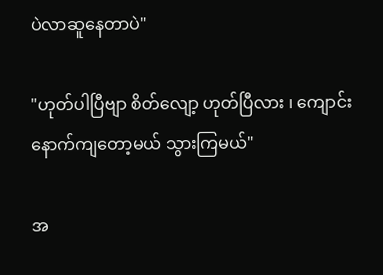ပဲလာဆူနေတာပဲ"

"ဟုတ်ပါပြီဗျာ စိတ်လျော့ ဟုတ်ပြီလား ၊ ကျောင်းနောက်ကျတော့မယ် သွားကြမယ်"

အ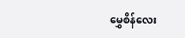မွှေစိန်လေး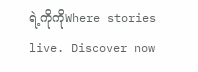ရဲ့ကိုကိုWhere stories live. Discover now